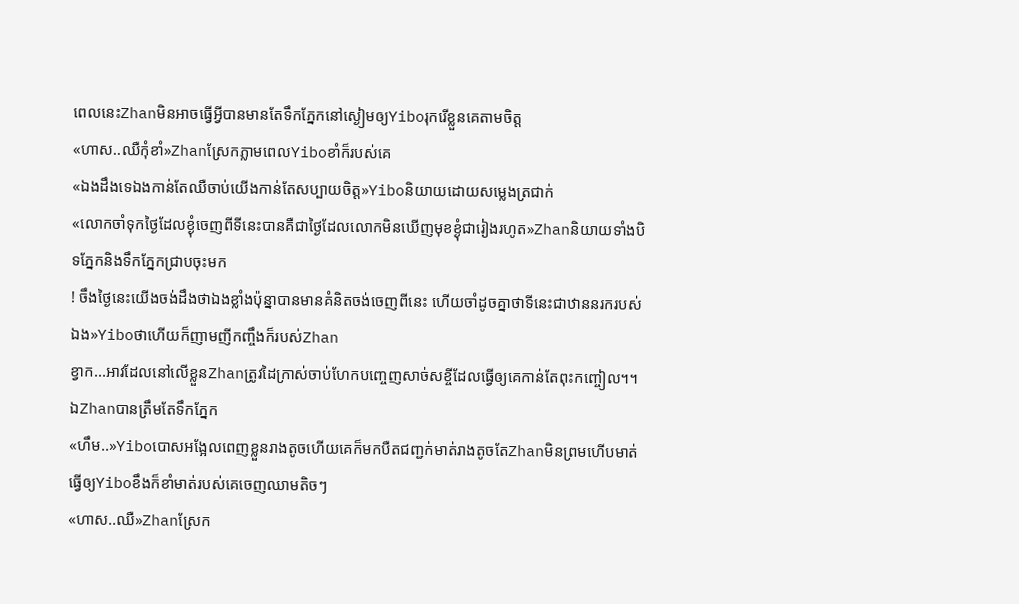ពេលនេះZhanមិនអាចធ្វើអ្វីបានមានតែទឹកភ្នែកនៅស្ងៀមឲ្យYiboរុករើខ្លួនគេតាមចិត្ត
«ហាស..ឈឺកុំខាំ»Zhanស្រែកភ្លាមពេលYiboខាំក៏របស់គេ
«ឯងដឹងទេឯងកាន់តែឈឺចាប់យើងកាន់តែសប្បាយចិត្ត»Yiboនិយាយដោយសម្លេងត្រជាក់
«លោកចាំទុកថ្ងៃដែលខ្ងុំចេញពីទីនេះបានគឺជាថ្ងៃដែលលោកមិនឃើញមុខខ្ងុំជារៀងរហូត»Zhanនិយាយទាំងបិទភ្នែកនិងទឹកភ្នែកជ្រាបចុះមក
! ចឹងថ្ងៃនេះយើងចង់ដឹងថាឯងខ្លាំងប៉ុន្នាបានមានគំនិតចង់ចេញពីនេះ ហើយចាំដូចគ្នាថាទីនេះជាឋាននរករបស់ឯង»Yiboថាហើយក៏ញាមញីកញ្ចឹងក៏របស់Zhan
ខ្វាក...អាវដែលនៅលើខ្លួនZhanត្រូវដៃក្រាស់ចាប់ហែកបញ្ចេញសាច់សខ្ចីដែលធ្វើឲ្យគេកាន់តែពុះកញ្ចៀល។។ឯZhanបានត្រឹមតែទឹកភ្នែក
«ហឹម..»Yiboបោសអង្អែលពេញខ្លួនរាងតូចហើយគេក៏មកបឺតជញ្ជក់មាត់រាងតូចតែZhanមិនព្រមហើបមាត់ធ្វើឲ្យYiboខឹងក៏ខាំមាត់របស់គេចេញឈាមតិចៗ
«ហាស..ឈឺ»Zhanស្រែក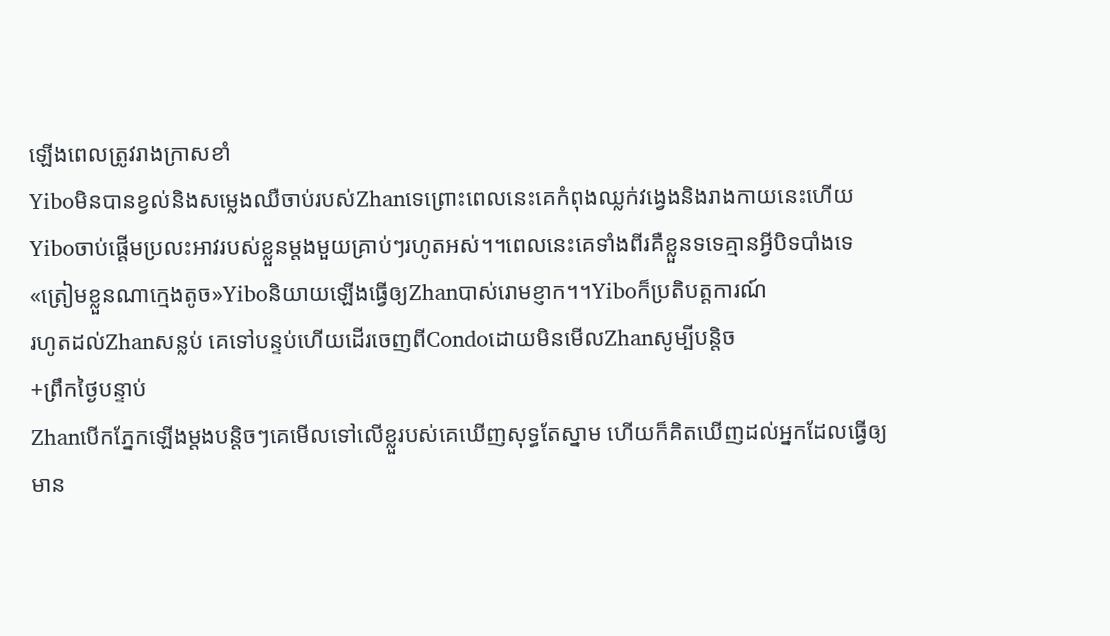ឡើងពេលត្រូវរាងក្រាសខាំ
Yiboមិនបានខ្វល់និងសម្លេងឈឺចាប់របស់Zhanទេព្រោះពេលនេះគេកំពុងឈ្លក់វង្វេងនិងរាងកាយនេះហើយYiboចាប់ផ្តើមប្រលះអាវរបស់ខ្លួនម្តងមួយគ្រាប់ៗរហូតអស់។។ពេលនេះគេទាំងពីរគឺខ្លួនទទេគ្មានអ្វីបិទបាំងទេ
«ត្រៀមខ្លួនណាក្មេងតូច»Yiboនិយាយឡើងធ្វើឲ្យZhanបាស់រោមខ្ញាក។។Yiboក៏ប្រតិបត្តការណ៍
រហូតដល់Zhanសន្លប់ គេទៅបន្ទប់ហើយដើរចេញពីCondoដោយមិនមើលZhanសូម្បីបន្តិច
+ព្រឹកថ្ងៃបន្ទាប់
Zhanបើកភ្នែកឡើងម្តងបន្តិចៗគេមើលទៅលើខ្លួរបស់គេឃើញសុទ្ធតែស្នាម ហើយក៏គិតឃើញដល់អ្នកដែលធ្វើឲ្យមាន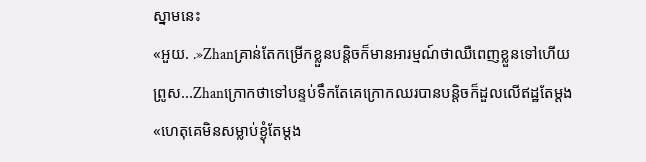ស្នាមនេះ
«អួយ. .»Zhanគ្រាន់តែកម្រើកខ្លួនបន្តិចក៏មានអារម្មណ៍ថាឈឺពេញខ្លួនទៅហើយ
ព្រូស...Zhanក្រោកថាទៅបន្ទប់ទឹកតែគេក្រោកឈរបានបន្តិចក៏ដួលលើឥដ្ឋតែម្តង
«ហេតុគេមិនសម្លាប់ខ្ងុំតែម្តង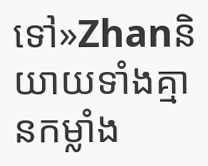ទៅ»Zhanនិយាយទាំងគ្មានកម្លាំង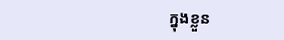ក្នុងខ្លួន